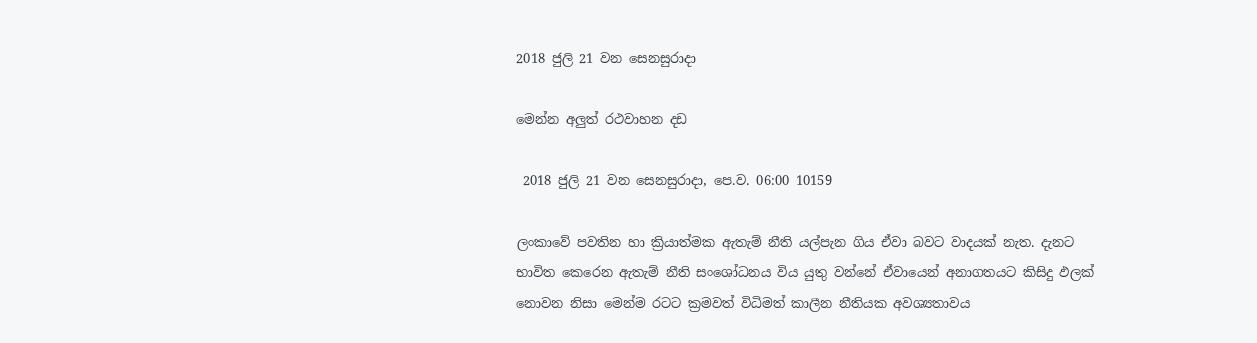2018 ජුලි 21 වන සෙනසුරාදා

මෙන්න අලුත් රථවාහන දඩ

 2018 ජුලි 21 වන සෙනසුරාදා, පෙ.ව. 06:00 10159

ලංකාවේ පවතින හා ක්‍රියාත්මක ඇතැම් නීති යල්පැන ගිය ඒවා බවට වාදයක් නැත. දැනට භාවිත කෙරෙන ඇතැම් නීති සංශෝධනය විය යුතු වන්නේ ඒවායෙන් අනාගතයට කිසිදු ඵලක් නොවන නිසා මෙන්ම රටට ක්‍රමවත් විධිමත් කාලීන නීතියක අවශ්‍යතාවය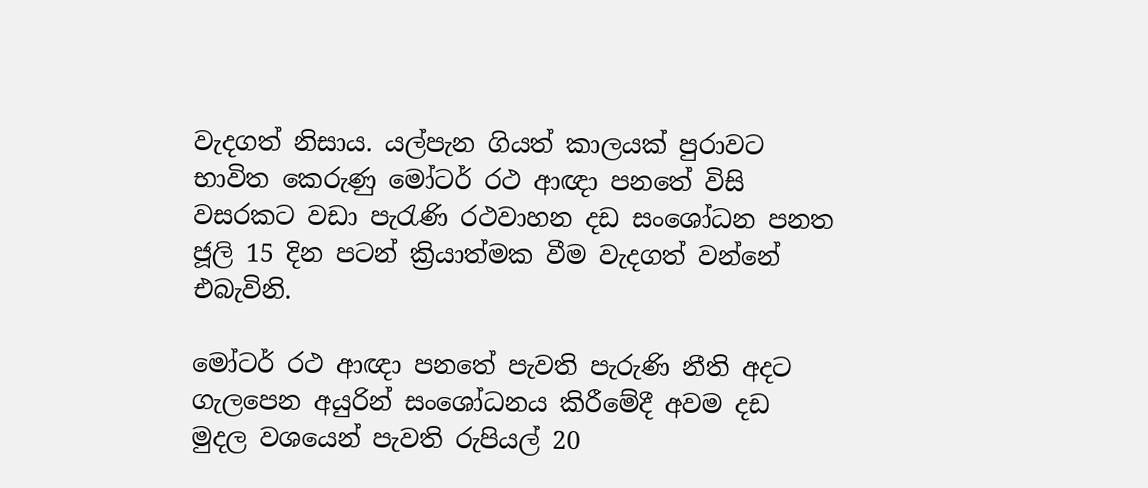වැදගත් නිසාය. යල්පැන ගියත් කාලයක් පුරාවට භාවිත කෙරුණු මෝටර් රථ ආඥා පනතේ විසි වසරකට වඩා පැරැණි රථවාහන දඩ සංශෝධන පනත ජූලි 15 දින පටන් ක්‍රියාත්මක වීම වැදගත් වන්නේ එබැවිනි.

මෝටර් රථ ආඥා පනතේ පැවති පැරුණි නීති අදට ගැලපෙන අයුරින් සංශෝධනය කිරීමේදී අවම දඩ මුදල වශයෙන් පැවති රුපියල් 20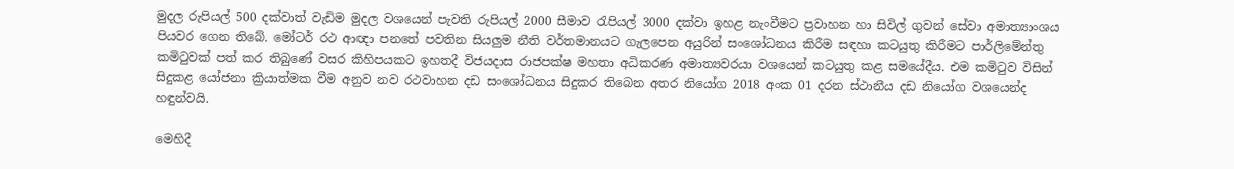මුදල රුපියල් 500 දක්වාත් වැඩිම මුදල වශයෙන් පැවති රුපියල් 2000 සීමාව රැපියල් 3000 දක්වා ඉහළ නැංවීමට ප්‍රවාහන හා සිවිල් ගුවන් සේවා අමාත්‍යාංශය පියවර ගෙන තිබේ. මෝටර් රථ ආඥා පනතේ පවතින සියලුම නීති වර්තමානයට ගැලපෙන අයුරින් සංශෝධනය කිරීම සඳහා කටයුතු කිරීමට පාර්ලිමේන්තු කමිටුවක් පත් කර තිබුණේ වසර කිහිපයකට ඉහතදී විජයදාස රාජපක්ෂ මහතා අධිකරණ අමාත්‍යවරයා වශයෙන් කටයුතු කළ සමයේදීය. එම කමිටුව විසින් සිදුකළ යෝජනා ක්‍රියාත්මක වීම අනුව නව රථවාහන දඩ සංශෝධනය සිදුකර තිබෙන අතර නියෝග 2018 අංක 01 දරන ස්ථානීය දඩ නියෝග වශයෙන්ද හඳුන්වයි.

මෙහිදී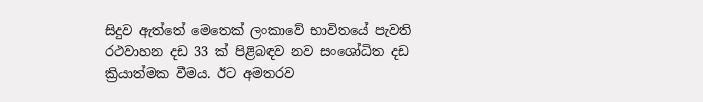සිදුව ඇත්තේ මෙතෙක් ලංකාවේ භාවිතයේ පැවති රථවාහන දඩ 33 ක් පිළිබඳව නව සංශෝධිත දඩ ක්‍රියාත්මක වීමය. ඊට අමතරව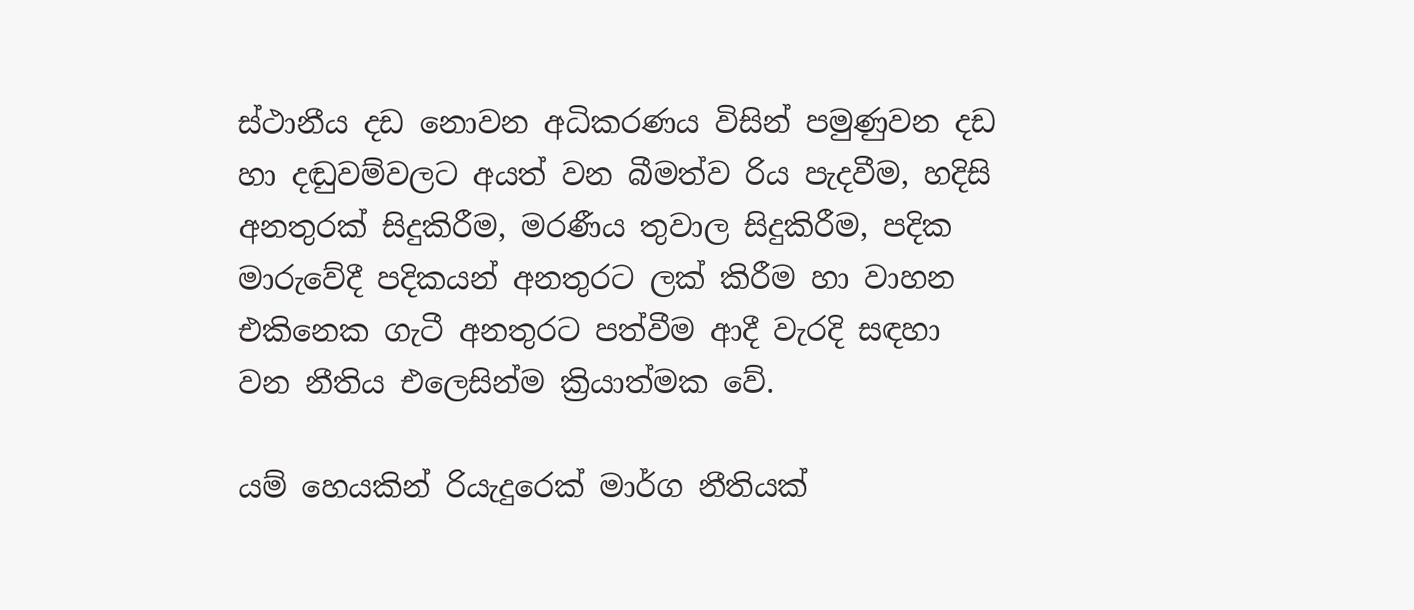ස්ථානීය දඩ නොවන අධිකරණය විසින් පමුණුවන දඩ හා දඬුවම්වලට අයත් වන බීමත්ව රිය පැදවීම, හදිසි අනතුරක් සිදුකිරීම, මරණීය තුවාල සිදුකිරීම, පදික මාරුවේදී පදිකයන් අනතුරට ලක් කිරීම හා වාහන එකිනෙක ගැටී අනතුරට පත්වීම ආදී වැරදි සඳහා වන නීතිය එලෙසින්ම ක්‍රියාත්මක වේ.

යම් හෙයකින් රියැදුරෙක් මාර්ග නීතියක්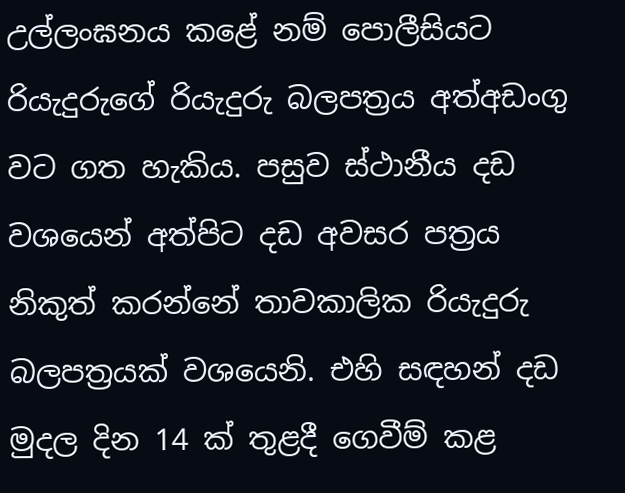උල්ලංඝනය කළේ නම් පොලීසියට රියැදුරුගේ රියැදුරු බලපත්‍රය අත්අඩංගු වට ගත හැකිය. පසුව ස්ථානීය දඩ වශයෙන් අත්පිට දඩ අවසර පත්‍රය නිකුත් කරන්නේ තාවකාලික රියැදුරු බලපත්‍රයක් වශයෙනි. එහි සඳහන් දඩ මුදල දින 14 ක් තුළදී ගෙවීම් කළ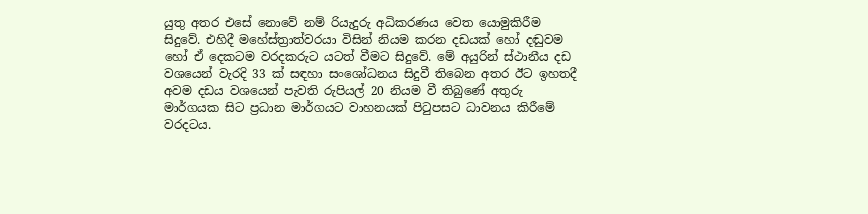යුතු අතර එසේ නොවේ නම් රියැදුරු අධිකරණය වෙත යොමුකිරීම සිදුවේ. එහිදී මහේස්ත්‍රාත්වරයා විසින් නියම කරන දඩයක් හෝ දඬුවම හෝ ඒ දෙකටම වරදකරුට යටත් වීමට සිදුවේ. මේ අයුරින් ස්ථානීය දඩ වශයෙන් වැරදි 33 ක් සඳහා සං‍ශෝධනය සිදුවී තිබෙන අතර ඊට ඉහතදී අවම දඩය වශයෙන් පැවති රුපියල් 20 නියම වී තිබුණේ අතුරු මාර්ගයක සිට ප්‍රධාන මාර්ගයට වාහනයක් පිටුපසට ධාවනය කිරීමේ වරදටය.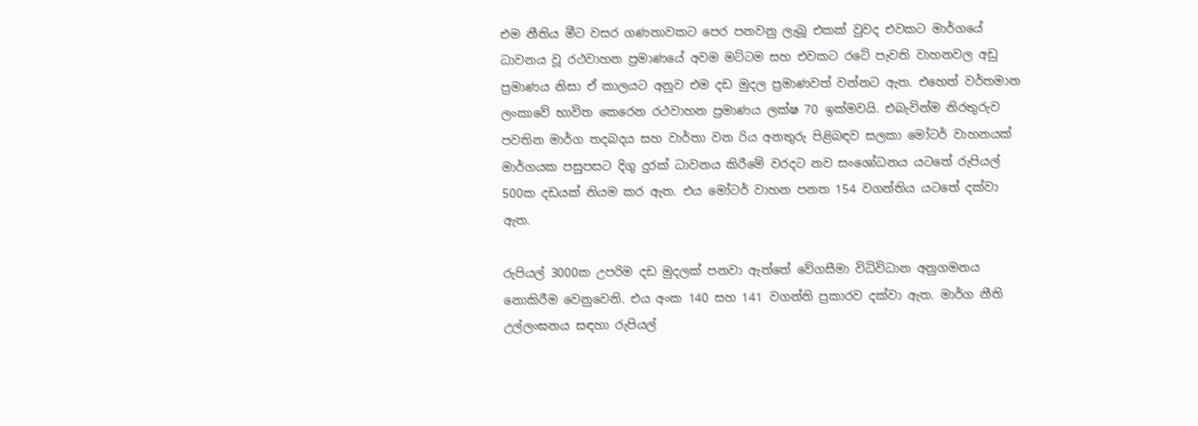එම නීතිය මීට වසර ගණනාවකට පෙර පනවනු ලැබූ එකක් වුවද එවකට මාර්ගයේ ධාවනය වූ රථවාහන ප්‍රමාණයේ අවම මට්ටම සහ එවකට රටේ පැවති වාහනවල අඩු ප්‍රමාණය නිසා ඒ කාලයට අනුව එම දඩ මුදල ප්‍රමාණවත් වන්නට ඇත. එහෙත් වර්තමාන ලංකාවේ භාවිත කෙරෙන රථවාහන ප්‍රමාණය ලක්ෂ 70 ඉක්මවයි. එබැවින්ම නිරතුරුව පවතින මාර්ග තදබදය සහ වාර්තා වන රිය අනතුරු පිළිබඳව සලකා මෝටර් වාහනයක් මාර්ගයක පසුපසට දිගු දුරක් ධාවනය කිරීමේ වරදට නව සංශෝධනය යටතේ රුපියල් 500ක දඩයක් නියම කර ඇත. එය මෝටර් වාහන පනත 154 වගන්තිය යටතේ දක්වා ඇත.

රුපියල් 3000ක උපරිම දඩ මුදලක් පනවා ඇත්තේ වේගසීමා විධිවිධාන අනුගමනය නොකිරීම වෙනුවෙනි. එය අංක 140 සහ 141 වගන්ති ප්‍රකාරව දක්වා ඇත. මාර්ග නීති උල්ලංඝනය සඳහා රුපියල්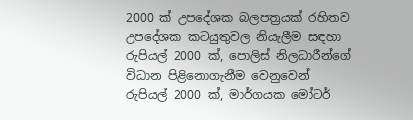2000 ක් උපදේශක බලපත්‍රයක් රහිතව උපදේශක කටයුතුවල නියැලීම සඳහා රුපියල් 2000 ක්, පොලිස් නිලධාරීන්ගේ විධාන පිළිනොගැනීම වෙනුවෙන් රුපියල් 2000 ක්, මාර්ගයක මෝටර්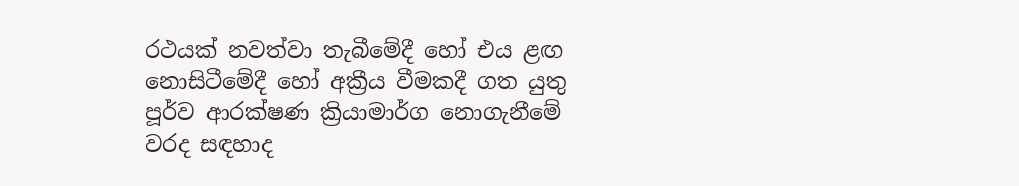රථයක් නවත්වා තැබීමේදී හෝ එය ළඟ නොසිටීමේදී හෝ අක්‍රීය වීමකදී ගත යුතු පූර්ව ආරක්ෂණ ක්‍රියාමාර්ග නොගැනීමේ වරද සඳහාද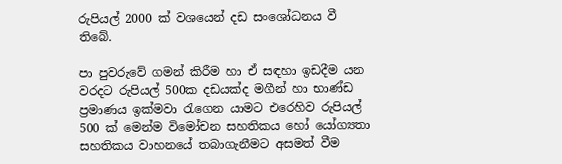රුපියල් 2000 ක් වශයෙන් දඩ සංශෝධනය වී තිබේ.

පා පුවරුවේ ගමන් කිරීම හා ඒ සඳහා ඉඩදීම යන වරදට රුපියල් 500ක දඩයක්ද මගීන් හා භාණ්ඩ ප්‍රමාණය ඉක්මවා රැගෙන යාමට එරෙහිව රුපියල් 500 ක් මෙන්ම විමෝචන සහතිකය හෝ යෝග්‍යතා සහතිකය වාහනයේ තබාගැනීමට අසමත් වීම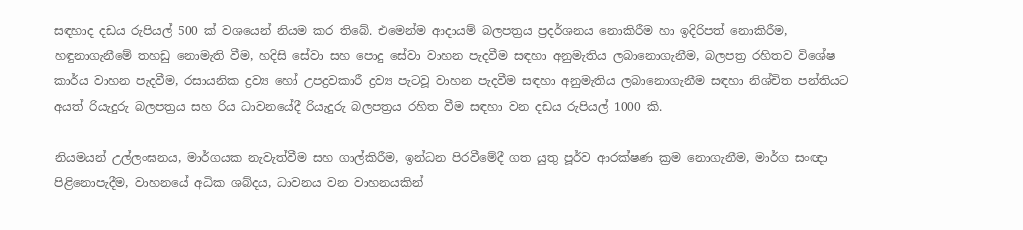සඳහාද දඩය රුපියල් 500 ක් වශයෙන් නියම කර තිබේ. එමෙන්ම ආදායම් බලපත්‍රය ප්‍රදර්ශනය නොකිරීම හා ඉදිරිපත් නොකිරීම, හඳුනාගැනීමේ තහඩු නොමැති වීම, හදිසි සේවා සහ පොදු සේවා වාහන පැදවීම සඳහා අනුමැතිය ලබානොගැනීම, බලපත්‍ර රහිතව විශේෂ කාර්ය වාහන පැදවීම, රසායනික ද්‍රව්‍ය හෝ උපද්‍රවකාරී ද්‍රව්‍ය පැටවූ වාහන පැදවීම සඳහා අනුමැතිය ලබානොගැනීම සඳහා නිශ්චිත පන්තියට අයත් රියැදුරු බලපත්‍රය සහ රිය ධාවනයේදී රියැදුරු බලපත්‍රය රහිත වීම සඳහා වන දඩය රුපියල් 1000 කි.

නියමයන් උල්ලංඝනය, මාර්ගයක නැවැත්වීම සහ ගාල්කිරීම, ඉන්ධන පිරවීමේදී ගත යුතු පූර්ව ආරක්ෂණ ක්‍රම නොගැනීම, මාර්ග සංඥා පිළිනොපැදීම, වාහනයේ අධික ශබ්දය, ධාවනය වන වාහනයකින්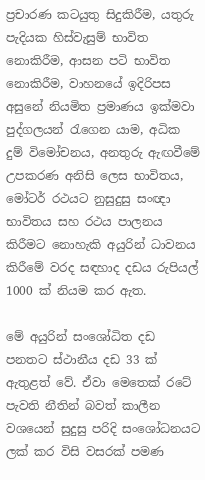ප්‍රචාරණ කටයුතු සිදුකිරීම, යතුරු පැදියක හිස්වැසුම් භාවිත නොකිරීම, ආසන පටි භාවිත නොකිරීම, වාහනයේ ඉදිරිපස අසුනේ නියමිත ප්‍රමාණය ඉක්මවා පුද්ගලයන් රැගෙන යාම, අධික දුම් විමෝචනය, අනතුරු ඇඟවීමේ උපකරණ අනිසි ලෙස භාවිතය, මෝටර් රථයට නුසුදුසු සංඥා භාවිතය සහ රථය පාලනය කිරීමට නොහැකි අයුරින් ධාවනය කිරීමේ වරද සඳහාද දඩය රුපියල් 1000 ක් නියම කර ඇත.

මේ අයුරින් සංශෝධිත දඩ පනතට ස්ථානීය දඩ 33 ක් ඇතුළත් වේ. ඒවා මෙතෙක් රටේ පැවති නීතින් බවත් කාලීන වශයෙන් සුදුසු පරිදි සංශෝධනයට ලක් කර විසි වසරක් පමණ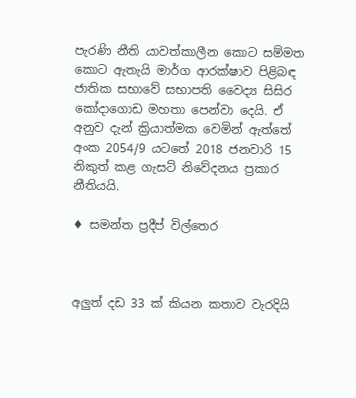පැරණි නීති යාවත්කාලීන කොට සම්මත කොට ඇතැයි මාර්ග ආරක්ෂාව පිළිබඳ ජාතික සභාවේ සභාපති වෛද්‍ය සිසිර කෝදාගොඩ මහතා පෙන්වා දෙයි. ඒ අනුව දැන් ක්‍රියාත්මක වෙමින් ඇත්තේ අංක 2054/9 යටතේ 2018 ජනවාරි 15 නිකුත් කළ ගැසට් නිවේදනය ප්‍රකාර නීතියයි.

♦ සමන්ත ප්‍රදීප් විල්තෙර



අලුත් දඩ 33 ක් කියන කතාව වැරදියි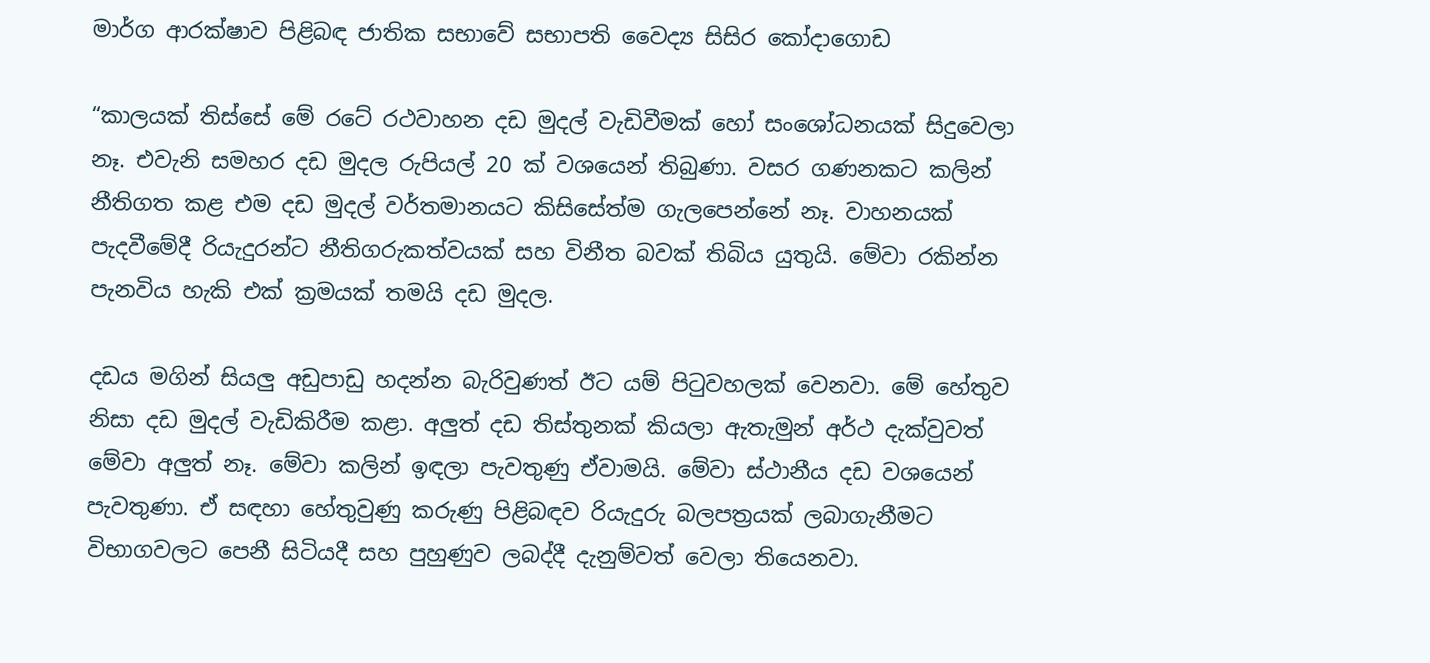මාර්ග ආරක්ෂාව පිළිබඳ ජාතික සභාවේ සභාපති වෛද්‍ය සිසිර කෝදාගොඩ

“කාලයක් තිස්සේ මේ රටේ රථවාහන දඩ මුදල් වැඩිවීමක් හෝ සංශෝධනයක් සිදුවෙලා නෑ. එවැනි සමහර දඩ මුදල රුපියල් 20 ක් වශයෙන් තිබුණා. වසර ගණනකට කලින් නීතිගත කළ එම දඩ මුදල් වර්තමානයට කිසිසේත්ම ගැලපෙන්නේ නෑ. වාහනයක් පැදවීමේදී රියැදුරන්ට නීතිගරුකත්වයක් සහ විනීත බවක් තිබිය යුතුයි. මේවා රකින්න පැනවිය හැකි එක් ක්‍රමයක් තමයි දඩ මුදල.

දඩය මගින් සියලු අඩුපාඩු හදන්න බැරිවුණත් ඊට යම් පිටුවහලක් වෙනවා. මේ හේතුව නිසා දඩ මුදල් වැඩිකිරීම කළා. අලුත් දඩ තිස්තුනක් කියලා ඇතැමුන් අර්ථ දැක්වුවත් මේවා අලුත් නෑ. මේවා කලින් ඉඳලා පැවතුණු ඒවාමයි. මේවා ස්ථානීය දඩ වශයෙන් පැවතුණා. ඒ සඳහා හේතුවුණු කරුණු පිළිබඳව රියැදුරු බලපත්‍රයක් ලබාගැනීමට විභාගවලට පෙනී සිටියදී සහ පුහුණුව ලබද්දී දැනුම්වත් වෙලා තියෙනවා.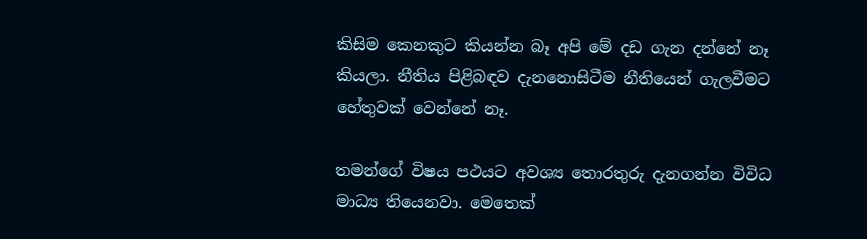කිසිම කෙනකුට කියන්න බෑ අපි මේ දඩ ගැන දන්නේ නෑ කියලා. නීතිය පිළිබඳව දැනනොසිටීම නීතියෙන් ගැලවීමට හේතුවක් වෙන්නේ නෑ.

තමන්ගේ විෂය පථයට අවශ්‍ය තොරතුරු දැනගන්න විවිධ මාධ්‍ය තියෙනවා. මෙතෙක්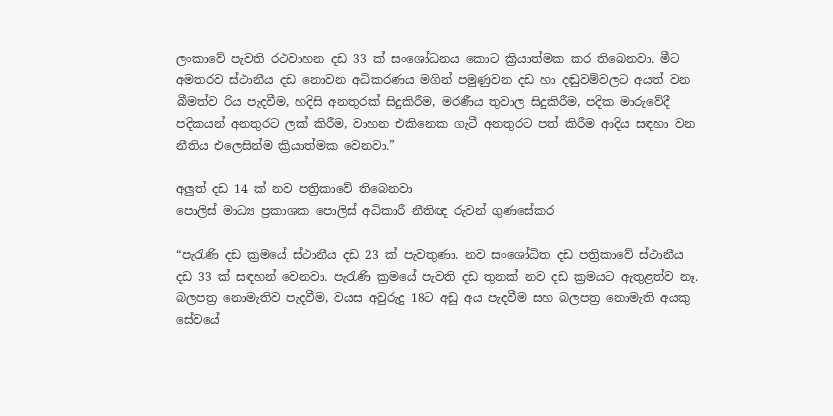ලංකාවේ පැවති රථවාහන දඩ 33 ක් සංශෝධනය කොට ක්‍රියාත්මක කර තිබෙනවා. මීට අමතරව ස්ථානීය දඩ නොවන අධිකරණය මගින් පමුණුවන දඩ හා දඬුවම්වලට අයත් වන බීමත්ව රිය පැදවීම, හදිසි අනතුරක් සිදුකිරීම, මරණීය තුවාල සිදුකිරීම, පදික මාරුවේදී පදිකයන් අනතුරට ලක් කිරීම, වාහන එකිනෙක ගැටී අනතුරට පත් කිරීම ආදිය සඳහා වන නීතිය එලෙසින්ම ක්‍රියාත්මක වෙනවා.”

අලුත් දඩ 14 ක් නව පත්‍රිකාවේ තිබෙනවා
පොලිස් මාධ්‍ය ප්‍රකාශක පොලිස් අධිකාරී නීතිඥ රුවන් ගුණසේකර

“පැරැණි දඩ ක්‍රමයේ ස්ථානීය දඩ 23 ක් පැවතුණා. නව සංශෝධිත දඩ පත්‍රිකාවේ ස්ථානීය දඩ 33 ක් සඳහන් වෙනවා. පැරැණි ක්‍රමයේ පැවති දඩ තුනක් නව දඩ ක්‍රමයට ඇතුළත්ව නෑ. බලපත්‍ර නොමැතිව පැදවීම, වයස අවුරුදු 18ට අඩු අය පැදවීම සහ බලපත්‍ර නොමැති අයකු සේවයේ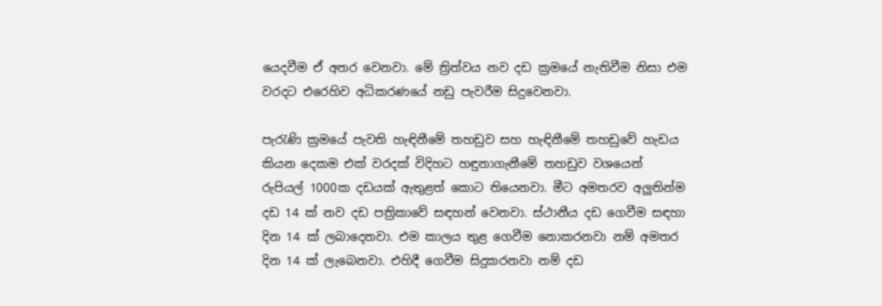යෙදවීම ඒ අතර වෙනවා. මේ ත්‍රිත්වය නව දඩ ක්‍රමයේ නැතිවීම නිසා එම වරදට එරෙහිව අධිකරණයේ නඩු පැවරීම සිදුවෙනවා.

පැරැණි ක්‍රමයේ පැවති හැඳිනීමේ තහඩුව සහ හැඳිනීමේ තහඩුවේ හැඩය කියන දෙකම එක් වරදක් විදිහට හඳුනාගැනීමේ තහඩුව වශයෙන් රුපියල් 1000ක දඩයක් ඇතුළත් කොට තියෙනවා. මීට අමතරව අලුතින්ම දඩ 14 ක් නව දඩ පත්‍රිකාවේ සඳහන් වෙනවා. ස්ථානීය දඩ ගෙවීම සඳහා දින 14 ක් ලබාදෙනවා. එම කාලය තුළ ගෙවීම නොකරනවා නම් අමතර දින 14 ක් ලැබෙනවා. එහිදී ගෙවීම සිදුකරනවා නම් දඩ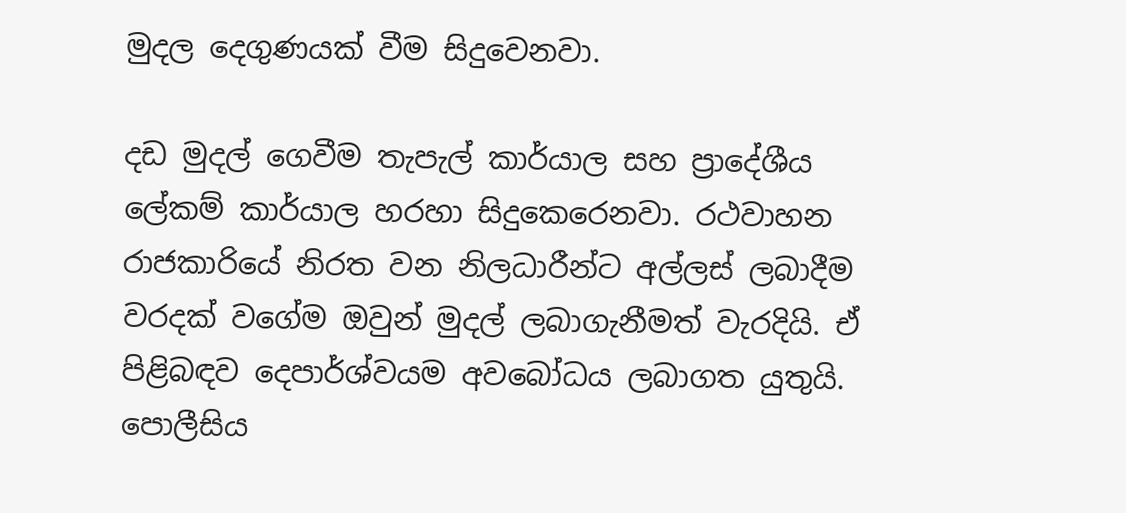මුදල දෙගුණයක් වීම සිදුවෙනවා.

දඩ මුදල් ගෙවීම තැපැල් කාර්යාල සහ ප්‍රාදේශීය ලේකම් කාර්යාල හරහා සිදුකෙරෙනවා. රථවාහන රාජකාරියේ නිරත වන නිලධාරීන්ට අල්ලස් ලබාදීම වරදක් වගේම ඔවුන් මුදල් ලබාගැනීමත් වැරදියි. ඒ පිළිබඳව දෙපාර්ශ්වයම අවබෝධය ලබාගත යුතුයි. පොලීසිය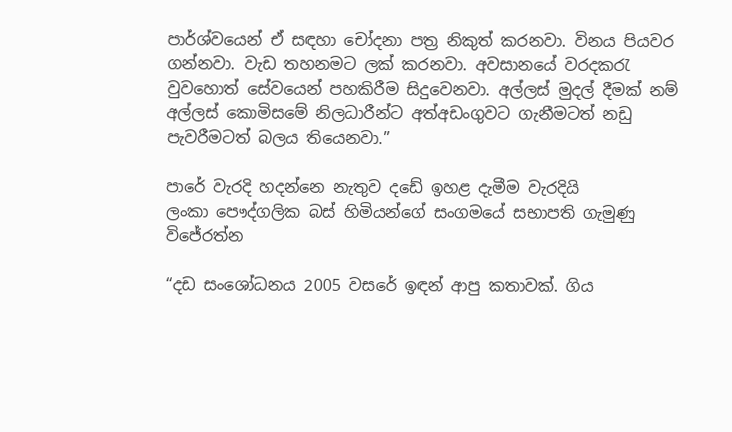පාර්ශ්වයෙන් ඒ සඳහා චෝදනා පත්‍ර නිකුත් කරනවා. විනය පියවර ගන්නවා. වැඩ තහනමට ලක් කරනවා. අවසානයේ වරදකරැ වුවහොත් සේවයෙන් පහකිරීම සිදුවෙනවා. අල්ලස් මුදල් දීමක් නම් අල්ලස් කොමිසමේ නිලධාරීන්ට අත්අඩංගුවට ගැනීමටත් නඩු පැවරීමටත් බලය තියෙනවා.”

පාරේ වැරදි හදන්නෙ නැතුව දඩේ ඉහළ දැමීම වැරදියි
ලංකා පෞද්ගලික බස් හිමියන්ගේ සංගමයේ සභාපති ගැමුණු විජේරත්න

“දඩ සංශෝධනය 2005 වසරේ ඉඳන් ආපු කතාවක්. ගිය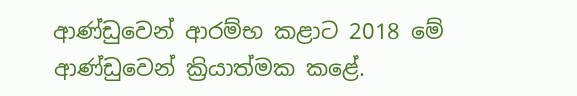ආණ්ඩුවෙන් ආරම්භ කළාට 2018 මේ ආණ්ඩුවෙන් ක්‍රියාත්මක කළේ.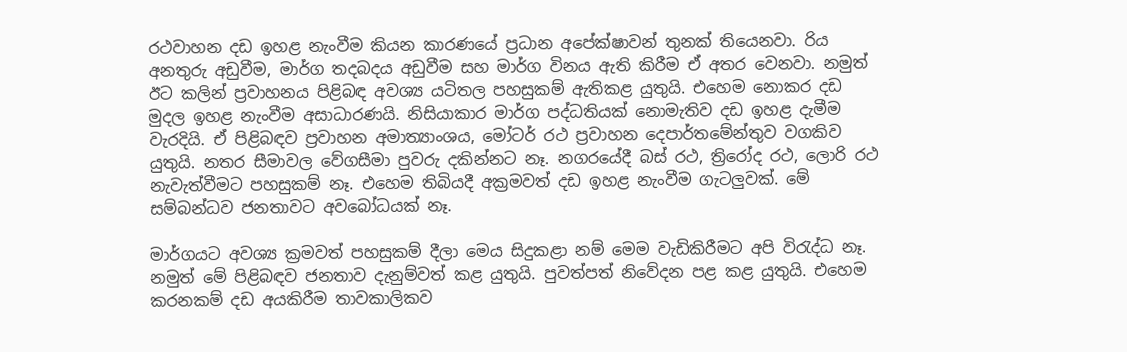රථවාහන දඩ ඉහළ නැංවීම කියන කාරණයේ ප්‍රධාන අපේක්ෂාවන් තුනක් තියෙනවා. රිය අනතුරු අඩුවීම, මාර්ග තදබදය අඩුවීම සහ මාර්ග විනය ඇති කිරීම ඒ අතර වෙනවා. නමුත් ඊට කලින් ප්‍රවාහනය පිළිබඳ අවශ්‍ය යටිතල පහසුකම් ඇතිකළ යුතුයි. එහෙම නොකර දඩ මුදල ඉහළ නැංවීම අසාධාරණයි. නිසියාකාර මාර්ග පද්ධතියක් නොමැතිව දඩ ඉහළ දැමීම වැරදියි. ඒ පිළිබඳව ප්‍රවාහන අමාත්‍යාංශය, මෝටර් රථ ප්‍රවාහන දෙපාර්තමේන්තුව වගකිව යුතුයි. නතර සීමාවල වේගසීමා පුවරු දකින්නට නෑ. නගරයේදී බස් රථ, ත්‍රිරෝද රථ, ලොරි රථ නැවැත්වීමට පහසුකම් නෑ. එහෙම තිබියදී අක්‍රමවත් දඩ ඉහළ නැංවීම ගැටලුවක්. මේ සම්බන්ධව ජනතාවට අවබෝධයක් නෑ.

මාර්ගයට අවශ්‍ය ක්‍රමවත් පහසුකම් දීලා මෙය සිදුකළා නම් මෙම වැඩිකිරීමට අපි විරැද්ධ නෑ. නමුත් මේ පිළිබඳව ජනතාව දැනුම්වත් කළ යුතුයි. පුවත්පත් නිවේදන පළ කළ යුතුයි. එහෙම කරනකම් දඩ අයකිරීම තාවකාලිකව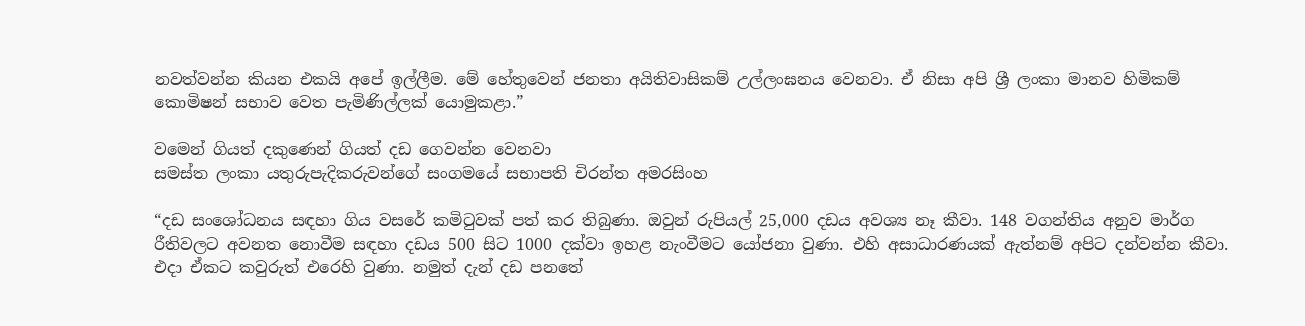නවත්වන්න කියන එකයි අපේ ඉල්ලීම. මේ හේතුවෙන් ජනතා අයිතිවාසිකම් උල්ලංඝනය වෙනවා. ඒ නිසා අපි ශ්‍රී ලංකා මානව හිමිකම් කොමිෂන් සභාව වෙත පැමිණිල්ලක් යොමුකළා.”

වමෙන් ගියත් දකුණෙන් ගියත් දඩ ගෙවන්න වෙනවා
සමස්ත ලංකා යතුරුපැදිකරුවන්ගේ සංගමයේ සභාපති චිරන්ත අමරසිංහ

“දඩ සංශෝධනය සඳහා ගිය වසරේ කමිටුවක් පත් කර තිබුණා. ඔවුන් රුපියල් 25,000 දඩය අවශ්‍ය නෑ කීවා. 148 වගන්තිය අනුව මාර්ග රීතිවලට අවනත නොවීම සඳහා දඩය 500 සිට 1000 දක්වා ඉහළ නැංවීමට යෝජනා වුණා. එහි අසාධාරණයක් ඇත්නම් අපිට දන්වන්න කීවා. එදා ඒකට කවුරුත් එරෙහි වුණා. නමුත් දැන් දඩ පනතේ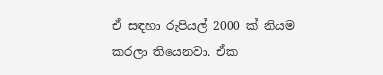ඒ සඳහා රුපියල් 2000 ක් නියම කරලා තියෙනවා. ඒක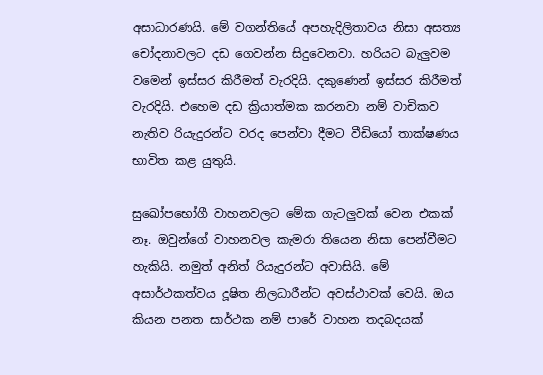අසාධාරණයි. මේ වගන්තියේ අපහැදිලිතාවය නිසා අසත්‍ය චෝදනාවලට දඩ ගෙවන්න සිදුවෙනවා. හරියට බැලුවම වමෙන් ඉස්සර කිරීමත් වැරදියි. දකුණෙන් ඉස්සර කිරීමත් වැරදියි. එහෙම දඩ ක්‍රියාත්මක කරනවා නම් වාචිකව නැතිව රියැදුරන්ට වරද පෙන්වා දීමට වීඩියෝ තාක්ෂණය භාවිත කළ යුතුයි.

සුඛෝපභෝගී වාහනවලට මේක ගැටලුවක් වෙන එකක් නෑ. ඔවුන්ගේ වාහනවල කැමරා තියෙන නිසා පෙන්වීමට හැකියි. නමුත් අනිත් රියැදුරන්ට අවාසියි. මේ අසාර්ථකත්වය දූෂිත නිලධාරීන්ට අවස්ථාවක් වෙයි. ඔය කියන පනත සාර්ථක නම් පාරේ වාහන තදබදයක්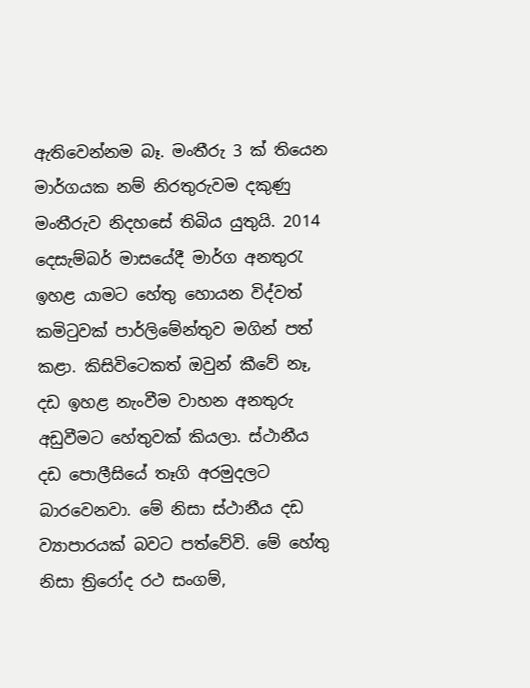ඇතිවෙන්නම බෑ. මංතීරු 3 ක් තියෙන මාර්ගයක නම් නිරතුරුවම දකුණු මංතීරුව නිදහසේ තිබිය යුතුයි. 2014 දෙසැම්බර් මාසයේදී මාර්ග අනතුරැ ඉහළ යාමට හේතු හොයන විද්වත් කමිටුවක් පාර්ලිමේන්තුව මගින් පත් කළා. කිසිවිටෙකත් ඔවුන් කීවේ නෑ, දඩ ඉහළ නැංවීම වාහන අනතුරු අඩුවීමට හේතුවක් කියලා. ස්ථානීය දඩ පොලීසියේ තෑගි අරමුදලට බාරවෙනවා. මේ නිසා ස්ථානීය දඩ ව්‍යාපාරයක් බවට පත්වේවි. මේ හේතු නිසා ත්‍රිරෝද රථ සංගම්,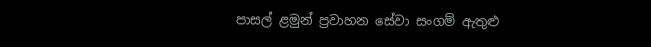පාසල් ළමුන් ප්‍රවාහන සේවා සංගම් ඇතුළු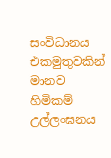සංවිධානය එකමුතුවකින් මානව හිමිකම් උල්ලංඝනය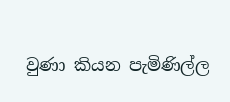වුණා කියන පැමිණිල්ල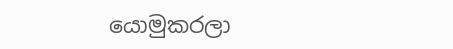යොමුකරලා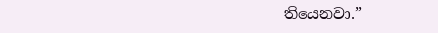තියෙනවා.”